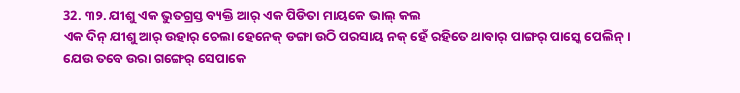32. ୩୨. ଯୀଶୁ ଏକ ଭୁତଗ୍ରସ୍ତ ବ୍ୟକ୍ତି ଆର୍ ଏକ ପିଡିତା ମାୟକେ ଭାଲ୍ କଲ
ଏକ ଦିନ୍ ଯୀଶୁ ଆର୍ ଉହାର୍ ଚେଲା ହେନେକ୍ ଡଙ୍ଗା ଉଠି ପରସାୟ ନକ୍ ହେଁ ରହିତେ ଥାବାର୍ ପାଙ୍ଗର୍ ପାସ୍କେ ପେଲିନ୍।
ଯେଉ ତବେ ଉରା ଗଙ୍ଗେର୍ ସେପାକେ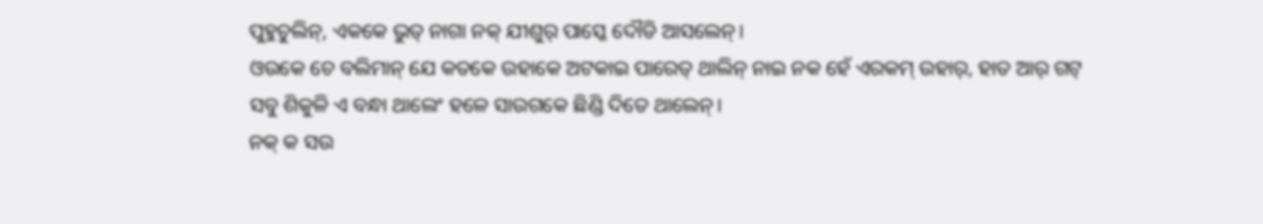ପୁହୁଚୁଲିନ୍, ଏକକେ ଭୁତ୍ ନାଗା ନକ୍ ଯୀଶୁର୍ ପାସ୍କେ ଦୌଡି ଆସଲେନ୍।
ଓଉକେ ଚେ ବଲିମାନ୍ ଯେ କତକେ ଉହାକେ ଅଟକାଇ ପାରେତ୍ ଥାଲିନ୍ ନାଇ ନକ ହେଁ ଏରକମ୍ ଉହାର୍, ହାତ ଆର୍ ଗଟ୍ ସବୁ ଶିକୁଳି ଏ ବନ୍ଧା ଥାଲେଂ ହଳେ ସାଉଗକେ ଛିଣ୍ଡି ଦିତେ ଥାଲେନ୍।
ନକ୍ କ ସଉ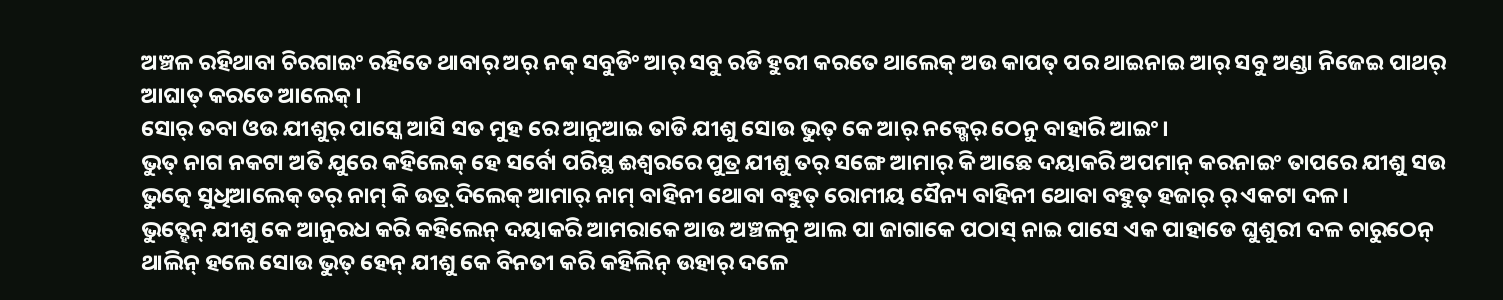ଅଞ୍ଚଳ ରହିଥାବା ଚିରଗାଇଂ ରହିତେ ଥାବାର୍ ଅର୍ ନକ୍ ସବୁଡିଂ ଆର୍ ସବୁ ରଡି ହୁରୀ କରତେ ଥାଲେକ୍ ଅଉ କାପତ୍ ପର ଥାଇନାଇ ଆର୍ ସବୁ ଅଣ୍ଡା ନିଜେଇ ପାଥର୍ ଆଘାତ୍ କରତେ ଆଲେକ୍।
ସୋର୍ ତବା ଓଉ ଯୀଶୁର୍ ପାସ୍କେ ଆସି ସତ ମୁହ ରେ ଆନୁଆଇ ତାଡି ଯୀଶୁ ସୋଉ ଭୁତ୍ କେ ଆର୍ ନକ୍ଖେର୍ ଠେନୁ ବାହାରି ଆଇଂ।
ଭୁତ୍ ନାଗ ନକଟା ଅତି ଯୁରେ କହିଲେକ୍ ହେ ସର୍ବୋ ପରିସ୍ଥ ଈଶ୍ବରରେ ପୁତ୍ର ଯୀଶୁ ତର୍ ସଙ୍ଗେ ଆମାର୍ କି ଆଛେ ଦୟାକରି ଅପମାନ୍ କରନାଇଂ ତାପରେ ଯୀଶୁ ସଉ ଭୁତ୍କେ ସୁଧିଆଲେକ୍ ତର୍ ନାମ୍ କି ଉତ୍ର୍ ଦିଲେକ୍ ଆମାର୍ ନାମ୍ ବାହିନୀ ଥୋବା ବହୁତ୍ ରୋମୀୟ ସୈନ୍ୟ ବାହିନୀ ଥୋବା ବହୁତ୍ ହଜାର୍ ର୍ ଏକଟା ଦଳ।
ଭୁତ୍ହେନ୍ ଯୀଶୁ କେ ଆନୁରଧ କରି କହିଲେନ୍ ଦୟାକରି ଆମରାକେ ଆଉ ଅଞ୍ଚଳନୁ ଆଲ ପା ଜାଗାକେ ପଠାସ୍ ନାଇ ପାସେ ଏକ ପାହାଡେ ଘୁଶୁରୀ ଦଳ ଚାରୁଠେନ୍ ଥାଲିନ୍ ହଲେ ସୋଉ ଭୁତ୍ ହେନ୍ ଯୀଶୁ କେ ବିନତୀ କରି କହିଲିନ୍ ଉହାର୍ ଦଳେ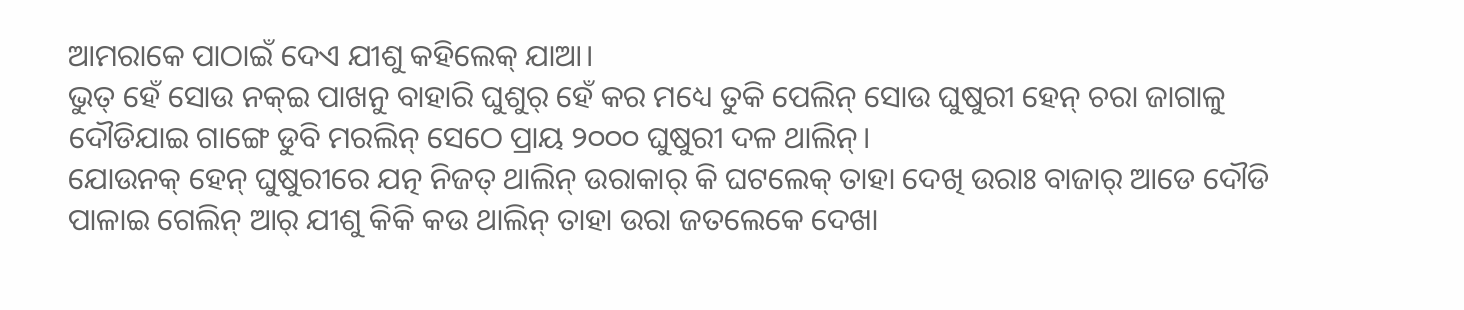ଆମରାକେ ପାଠାଇଁ ଦେଏ ଯୀଶୁ କହିଲେକ୍ ଯାଆ।
ଭୁତ୍ ହେଁ ସୋଉ ନକ୍ଇ ପାଖନୁ ବାହାରି ଘୁଶୁର୍ ହେଁ କର ମଧ୍ୟେ ତୁକି ପେଲିନ୍ ସୋଉ ଘୁଷୁରୀ ହେନ୍ ଚରା ଜାଗାଳୁ ଦୌଡିଯାଇ ଗାଙ୍ଗେ ଡୁବି ମରଲିନ୍ ସେଠେ ପ୍ରାୟ ୨୦୦୦ ଘୁଷୁରୀ ଦଳ ଥାଲିନ୍।
ଯୋଉନକ୍ ହେନ୍ ଘୁଷୁରୀରେ ଯତ୍ନ ନିଜତ୍ ଥାଲିନ୍ ଉରାକାର୍ କି ଘଟଲେକ୍ ତାହା ଦେଖି ଉରାଃ ବାଜାର୍ ଆଡେ ଦୌଡି ପାଳାଇ ଗେଲିନ୍ ଆର୍ ଯୀଶୁ କିକି କଉ ଥାଲିନ୍ ତାହା ଉରା ଜତଲେକେ ଦେଖା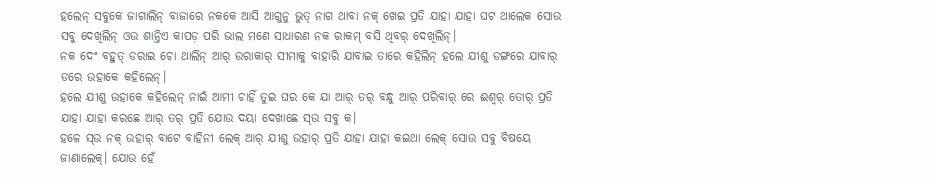ହଲେନ୍ ସବୁକେ ଜାଗାଲିନ୍ ବାଜାରେ ନକକେ ଆସି ଆଗୁନୁ ଭୁତ୍ ନାଗ ଥାବା ନକ୍ ଖେଇ ପ୍ରତି ଯାହା ଯାହା ଘଟ ଥାଲେକ ସୋଉ ସବୁ ଦେଖିଲିନ୍ ଓଉ ଶାନ୍ତିଏ କାପଡ଼ ପରି ଭାଲ ମଣେ ସାଧାରଣ ନକ ରାକମ୍ ବସି ଥିବର୍ ଦେଖିଲିନ୍।
ନକ ଦେଂ ବହୁତ୍ ଡରାଇ ଚୋ ଥାଲିନ୍ ଆର୍ ଉରାକାର୍ ସୀମାକୁ ବାହାରି ଯାବାଇ ତାରେ କହିଲିନ୍ ହଲେ ଯୀଶୁ ଡଙ୍ଗରେ ଯାବାର୍ ଡରେ ଉହାକେ କହିଲେନ୍।
ହଲେ ଯୀଶୁ ଉହାକେ କହିଲେନ୍ ନାଇଁ ଆମୀ ଚାହିଁ ତୁଇ ଘର କେ ଯା ଆର୍ ତର୍ ବନ୍ଧୁ ଆର୍ ପରିବାର୍ ରେ ଈଶ୍ବର୍ ତୋର୍ ପ୍ରତି ଯାହା ଯାହା କରଛେ ଆର୍ ତର୍ ପ୍ରତି ଯୋଉ ଦୟା ଦେଖାଛେ ସ୍ଉ ସବୁ କ।
ହଳେ ସ୍ଉ ନକ୍ ଉହାର୍ ବାଟେ ବାହିନୀ ଲେକ୍ ଆର୍ ଯୀଶୁ ଉହାର୍ ପ୍ରତି ଯାହା ଯାହା କଇଥା ଲେକ୍ ସୋଉ ସବୁ ବିଷୟେ ଜାଣାଲେକ୍। ଯୋଉ ହେଁ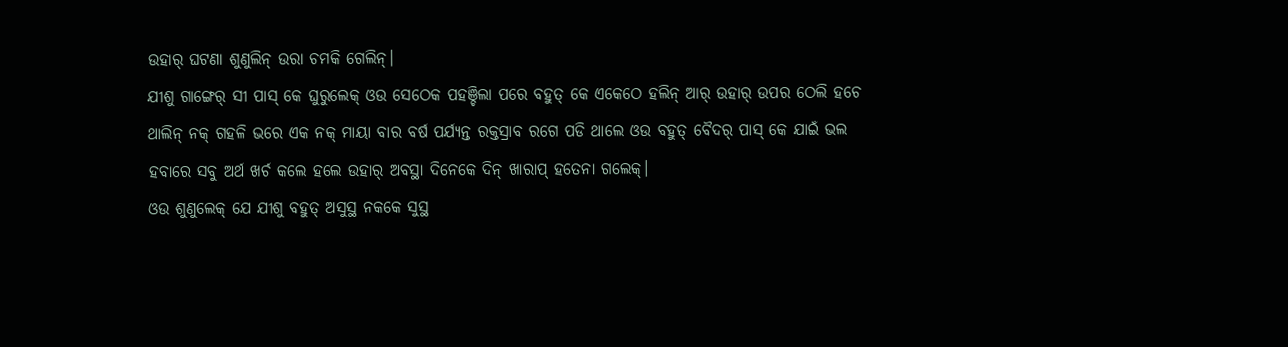ଉହାର୍ ଘଟଣା ଶୁଣୁଲିନ୍ ଉରା ଚମକି ଗେଲିନ୍।
ଯୀଶୁ ଗାଙ୍ଗେର୍ ସୀ ପାସ୍ କେ ଘୁରୁଲେକ୍ ଓଉ ସେଠେକ ପହଞ୍ଚିଲା ପରେ ବହୁତ୍ କେ ଏକେଠେ ହଲିନ୍ ଆର୍ ଉହାର୍ ଉପର ଠେଲି ହଚେ ଥାଲିନ୍ ନକ୍ ଗହଳି ଭରେ ଏକ ନକ୍ ମାୟା ବାର ବର୍ଷ ପର୍ଯ୍ୟନ୍ତ ରକ୍ତସ୍ରାବ ରଗେ ପଡି ଥାଲେ ଓଉ ବହୁତ୍ ବୈଦର୍ ପାସ୍ କେ ଯାଇଁ ଭଲ ହବାରେ ସବୁ ଅର୍ଥ ଖର୍ଚ କଲେ ହଲେ ଉହାର୍ ଅବସ୍ଥା ଦିନେକେ ଦିନ୍ ଖାରାପ୍ ହତେନା ଗଲେକ୍।
ଓଉ ଶୁଣୁଲେକ୍ ଯେ ଯୀଶୁ ବହୁତ୍ ଅସୁସ୍ଥ ନକକେ ସୁସ୍ଥ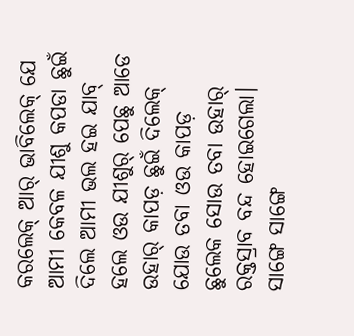କରଲେକ୍ ଆର୍ ଭାବିଲେକ୍ ଯେ ଆମୀ କେବଳ ଯୀଶୁ କପଡା ଛୁଇଁ ଦିଲେ ଆମୀ ଭଲ ହଇ ଯାବ୍ ହଲେ ଓଉ ଯୀଶୁର୍ ପେଛୁ ଆଡେ ଉହାର୍ କାପଡ଼ ଛୁଇଁ ଦିଲେକ୍ ଯୋଉ ତବା ଓଉ କାପଡ଼ ଛୁଲେକ ସୋଉ ତବା ଉହାର୍ ରକ୍ତସ୍ରାବ ବନ୍ଦ ହୋଇଗେଲା।
ସାଙ୍ଗେ ସାଙ୍ଗେ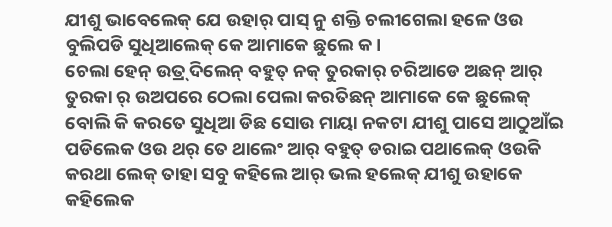ଯୀଶୁ ଭାବେଲେକ୍ ଯେ ଉହାର୍ ପାସ୍ ନୁ ଶକ୍ତି ଚଲୀଗେଲା ହଳେ ଓଉ ବୁଲିପଡି ସୁଧିଆଲେକ୍ କେ ଆମାକେ ଛୁଲେ କ।
ଚେଲା ହେନ୍ ଉତ୍ର୍ ଦିଲେନ୍ ବହୁତ୍ ନକ୍ ତୁରକାର୍ ଚରିଆଡେ ଅଛନ୍ ଆର୍ ତୁରକା ର୍ ଉଅପରେ ଠେଲା ପେଲା କରତିଛନ୍ ଆମାକେ କେ ଛୁଲେକ୍ ବୋଲି କି କରତେ ସୁଧିଆ ଡିଛ ସୋଉ ମାୟା ନକଟା ଯୀଶୁ ପାସେ ଆଠୁଆଁଇ ପଡିଲେକ ଓଉ ଥର୍ ତେ ଥାଲେଂ ଆର୍ ବହୁତ୍ ଡରାଇ ପଥାଲେକ୍ ଓଉକି କରଥା ଲେକ୍ ତାହା ସବୁ କହିଲେ ଆର୍ ଭଲ ହଲେକ୍ ଯୀଶୁ ଉହାକେ କହିଲେକ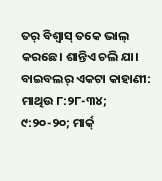ତର୍ ବିଶ୍ବାସ୍ ତକେ ଭାଲ୍ କରଛେ। ଶାନ୍ତିଏ ଚଲି ଯା।
ବାଇବଲର୍ ଏକଟା କାହାଣୀ: ମାଥିଉ ୮:୨୮-୩୪; ୯:୨୦-୨୦; ମାର୍କ୍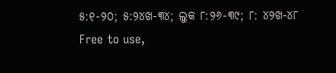୫:୧-୨୦; ୫:୨୪ଖ-୩୪; ଲୁକ ୮:୨୬-୩୯; ୮: ୪୨ଖ-୪୮
Free to use,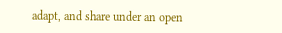adapt, and share under an open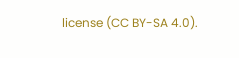license (CC BY-SA 4.0).